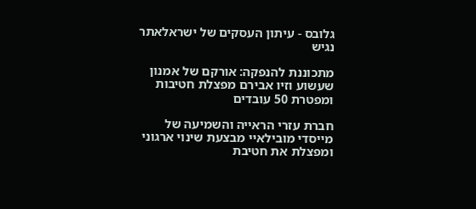גלובס - עיתון העסקים של ישראלאתר נגיש

מתכוננת להנפקה: אורקם של אמנון שעשוע וזיו אבירם מפצלת חטיבות ומפטרת 50 עובדים

חברת עזרי הראייה והשמיעה של מייסדי מובילאיי מבצעת שינוי ארגוני ומפצלת את חטיבת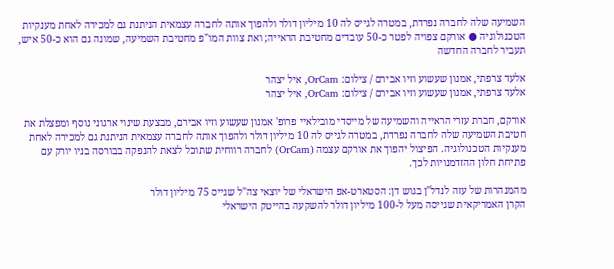השמיעה שלה לחברה נפרדת, במטרה לגייס לה 10 מיליון דולר ולהפוך אותה לחברה עצמאית הניתנת גם למכירה לאחת מענקיות הטכנולוגיה ● אורקם צפויה לפטר כ-50 עובדים מחטיבת הראייה; ואת צוות המו"פ מחטיבת השמיעה, שמונה גם הוא כ-50 איש, תעביר לחברה החדשה

אלעד צרפתי, אמנון שעשוע וזיו אבירם / צילום: OrCam, איל יצהר
אלעד צרפתי, אמנון שעשוע וזיו אבירם / צילום: OrCam, איל יצהר

אורקם, חברת עזרי הראייה והשמיעה של מייסדי מובילאיי פרופ' אמנון שעשוע וזיו אבירם, מבצעת שינוי ארגוני נוסף ומפצלת את חטיבת השמיעה שלה לחברה נפרדת, במטרה לגייס לה 10 מיליון דולר ולהפוך אותה לחברה עצמאית הניתנת גם למכירה לאחת מענקיות הטכנולוגיה. הפיצול יהפוך את אורקם עצמה (OrCam) לחברה רווחית שתוכל לצאת להנפקה בבורסה בניו יורק עם פתיחת חלון ההזדמנויות לכך.

מהמנהרות של עזה לנדל"ן בגוש דן: הסטארט-אפ הישראלי של יוצאי צה"ל שגייס 75 מיליון דולר
הקרן האמריקאית שגייסה מעל ל-100 מיליון דולר להשקעה בהייטק הישראלי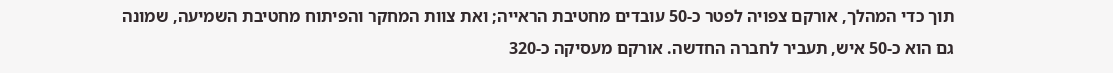תוך כדי המהלך, אורקם צפויה לפטר כ-50 עובדים מחטיבת הראייה; ואת צוות המחקר והפיתוח מחטיבת השמיעה, שמונה גם הוא כ-50 איש, תעביר לחברה החדשה. אורקם מעסיקה כ-320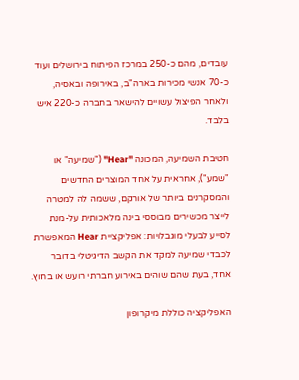עובדים, מהם כ-250 במרכז הפיתוח בירושלים ועוד כ-70 אנשי מכירות בארה"ב, באירופה ובאסיה, ולאחר הפיצול עשויים להישאר בחברה כ-220 איש בלבד.

חטיבת השמיעה, המכונה "Hear" ("שמיעה" או "שמע"), אחראית על אחד המוצרים החדשים והמסקרנים ביותר של אורקם, ששמה לה למטרה לייצר מכשירים מבוססי בינה מלאכותית על-מנת לסייע לבעלי מוגבלויות: אפליקציית Hear המאפשרת לכבדי שמיעה למקד את הקשב הדיגיטלי בדובר אחד, בעת שהם שוהים באירוע חברתי רועש או בחוץ.

האפליקציה כוללת מיקרופון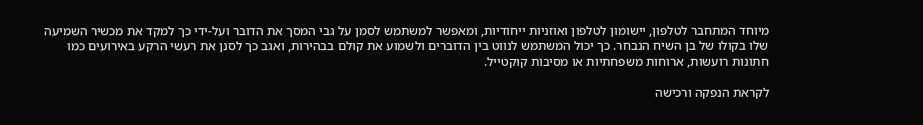מיוחד המתחבר לטלפון, יישומון לטלפון ואוזניות ייחודיות, ומאפשר למשתמש לסמן על גבי המסך את הדובר ועל-ידי כך למקד את מכשיר השמיעה שלו בקולו של בן השיח הנבחר. כך יכול המשתמש לנווט בין הדוברים ולשמוע את קולם בבהירות, ואגב כך לסנן את רעשי הרקע באירועים כמו חתונות רועשות, ארוחות משפחתיות או מסיבות קוקטייל.

לקראת הנפקה ורכישה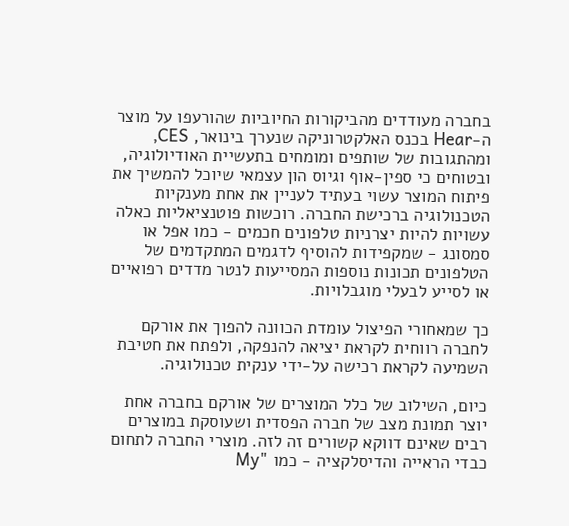בחברה מעודדים מהביקורות החיוביות שהורעפו על מוצר ה-Hear בכנס האלקטרוניקה שנערך בינואר, CES, ומהתגובות של שותפים ומומחים בתעשיית האודיולוגיה, ובטוחים כי ספין-אוף וגיוס הון עצמאי שיוכל להמשיך את פיתוח המוצר עשוי בעתיד לעניין את אחת מענקיות הטכנולוגיה ברכישת החברה. רוכשות פוטנציאליות כאלה עשויות להיות יצרניות טלפונים חכמים - כמו אפל או סמסונג - שמקפידות להוסיף לדגמים המתקדמים של הטלפונים תכונות נוספות המסייעות לנטר מדדים רפואיים או לסייע לבעלי מוגבלויות.

כך שמאחורי הפיצול עומדת הכוונה להפוך את אורקם לחברה רווחית לקראת יציאה להנפקה, ולפתח את חטיבת השמיעה לקראת רכישה על-ידי ענקית טכנולוגיה.

כיום, השילוב של כלל המוצרים של אורקם בחברה אחת יוצר תמונת מצב של חברה הפסדית ושעוסקת במוצרים רבים שאינם דווקא קשורים זה לזה. מוצרי החברה לתחום כבדי הראייה והדיסלקציה - כמו "My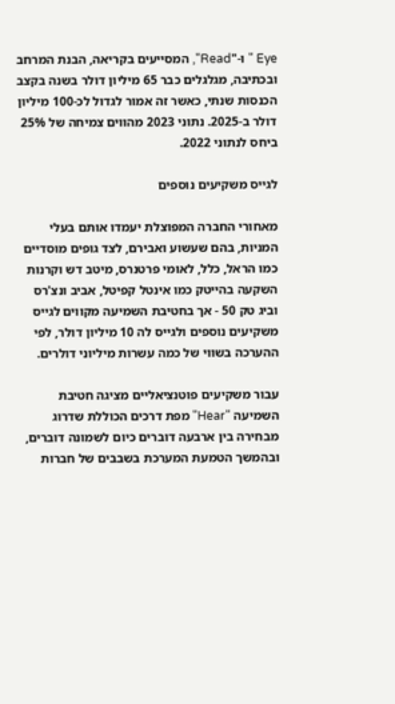Eye " ו-"Read", המסייעים בקריאה, הבנת המרחב ובכתיבה, מגלגלים כבר 65 מיליון דולר בשנה בקצב הכנסות שנתי, כאשר זה אמור לגדול לכ-100 מיליון דולר ב-2025. נתוני 2023 מהווים צמיחה של 25% ביחס לנתוני 2022.

לגייס משקיעים נוספים

מאחורי החברה המפוצלת יעמדו אותם בעלי המניות, בהם שעשוע ואבירם, לצד גופים מוסדיים כמו הראל, כלל, לאומי פרטנרס, מיטב דש וקרנות השקעה בהייטק כמו אינטל קפיטל, אביב ונצ'רס וביג טק 50 - אך בחטיבת השמיעה מקווים לגייס משקיעים נוספים ולגייס לה 10 מיליון דולר, לפי ההערכה בשווי של כמה עשרות מיליוני דולרים.

עבור משקיעים פוטנציאליים מציגה חטיבת השמיעה "Hear" מפת דרכים הכוללת שדרוג מבחירה בין ארבעה דוברים כיום לשמונה דוברים, ובהמשך הטמעת המערכת בשבבים של חברות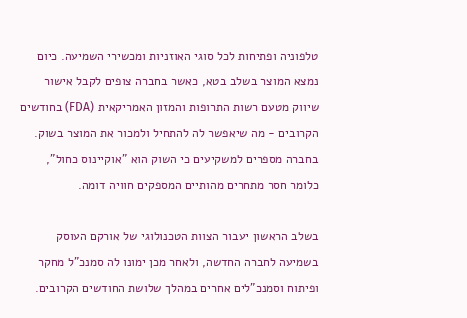טלפוניה ופתיחות לכל סוגי האוזניות ומכשירי השמיעה. כיום נמצא המוצר בשלב בטא, כאשר בחברה צופים לקבל אישור שיווק מטעם רשות התרופות והמזון האמריקאית (FDA) בחודשים הקרובים - מה שיאפשר לה להתחיל ולמכור את המוצר בשוק. בחברה מספרים למשקיעים כי השוק הוא "אוקיינוס כחול", כלומר חסר מתחרים מהותיים המספקים חוויה דומה.

בשלב הראשון יעבור הצוות הטכנולוגי של אורקם העוסק בשמיעה לחברה החדשה, ולאחר מכן ימונו לה סמנכ"ל מחקר ופיתוח וסמנכ"לים אחרים במהלך שלושת החודשים הקרובים.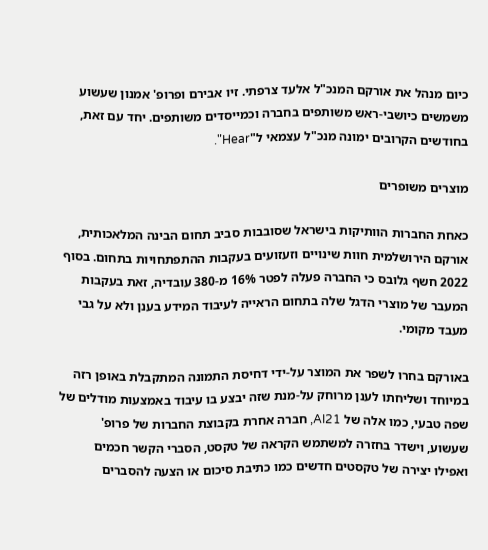כיום מנהל את אורקם המנכ"ל אלעד צרפתי. זיו אבירם ופרופ' אמנון שעשוע משמשים כיושבי-ראש משותפים בחברה וכמייסדים משותפים. יחד עם זאת, בחודשים הקרובים ימונה מנכ"ל עצמאי ל"Hear".

מוצרים משופרים

כאחת החברות הוותיקות בישראל שסובבות סביב תחום הבינה המלאכותית, אורקם הירושלמית חוות שינויים וזעזועים בעקבות ההתפתחויות בתחום. בסוף 2022 חשף גלובס כי החברה פעלה לפטר 16% מ-380 עובדיה, זאת בעקבות המעבר של מוצרי הדגל שלה בתחום הראייה לעיבוד המידע בענן ולא על גבי מעבד מקומי.

באורקם בחרו לשפר את המוצר על-ידי דחיסת התמונה המתקבלת באופן רזה במיוחד ושליחתו לענן מרוחק על-מנת שזה יבצע בו עיבוד באמצעות מודלים של שפה טבעי, כמו אלה של AI21, חברה אחרת בקבוצת החברות של פרופ' שעשוע, וישדר בחזרה למשתמש הקראה של טקסט, הסברי הקשר חכמים ואפילו יצירה של טקסטים חדשים כמו כתיבת סיכום או הצעה להסברים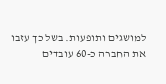למושגים ותופעות. בשל כך עזבו את החברה כ-60 עובדים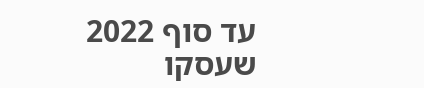עד סוף 2022 שעסקו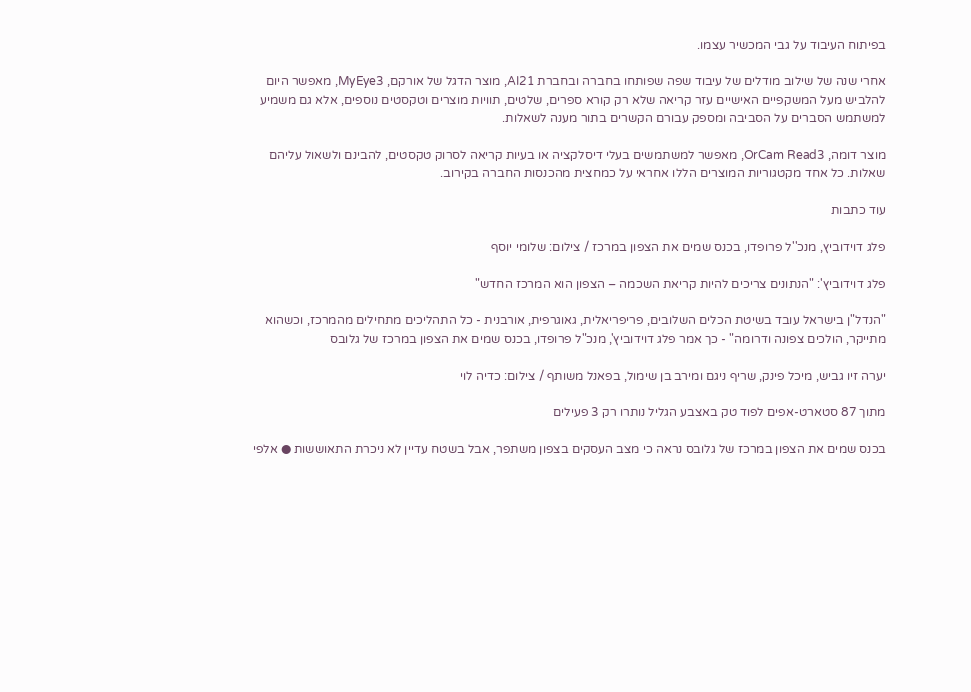בפיתוח העיבוד על גבי המכשיר עצמו.

אחרי שנה של שילוב מודלים של עיבוד שפה שפותחו בחברה ובחברת AI21, מוצר הדגל של אורקם, MyEye3, מאפשר היום להלביש מעל המשקפיים האישיים עזר קריאה שלא רק קורא ספרים, שלטים, תוויות מוצרים וטקסטים נוספים, אלא גם משמיע למשתמש הסברים על הסביבה ומספק עבורם הקשרים בתור מענה לשאלות.

מוצר דומה, OrCam Read3, מאפשר למשתמשים בעלי דיסלקציה או בעיות קריאה לסרוק טקסטים, להבינם ולשאול עליהם שאלות. כל אחד מקטגוריות המוצרים הללו אחראי על כמחצית מהכנסות החברה בקירוב.

עוד כתבות

פלג דוידוביץ, מנכ''ל פרופדו, בכנס שמים את הצפון במרכז / צילום: שלומי יוסף

פלג דוידוביץ': "הנתונים צריכים להיות קריאת השכמה – הצפון הוא המרכז החדש"

"הנדל"ן בישראל עובד בשיטת הכלים השלובים, פריפריאלית, גאוגרפית, אורבנית - כל התהליכים מתחילים מהמרכז, וכשהוא מתייקר, הולכים צפונה ודרומה" - כך אמר פלג דוידוביץ', מנכ"ל פרופדו, בכנס שמים את הצפון במרכז של גלובס

יערה זיו גביש, מיכל פינק, שריף ניגם ומירב בן שימול, בפאנל משותף / צילום: כדיה לוי

מתוך 87 סטארט-אפים לפוד טק באצבע הגליל נותרו רק 3 פעילים

בכנס שמים את הצפון במרכז של גלובס נראה כי מצב העסקים בצפון משתפר, אבל בשטח עדיין לא ניכרת התאוששות ● אלפי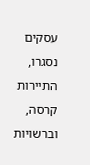עסקים נסגרו, התיירות קרסה, וברשויות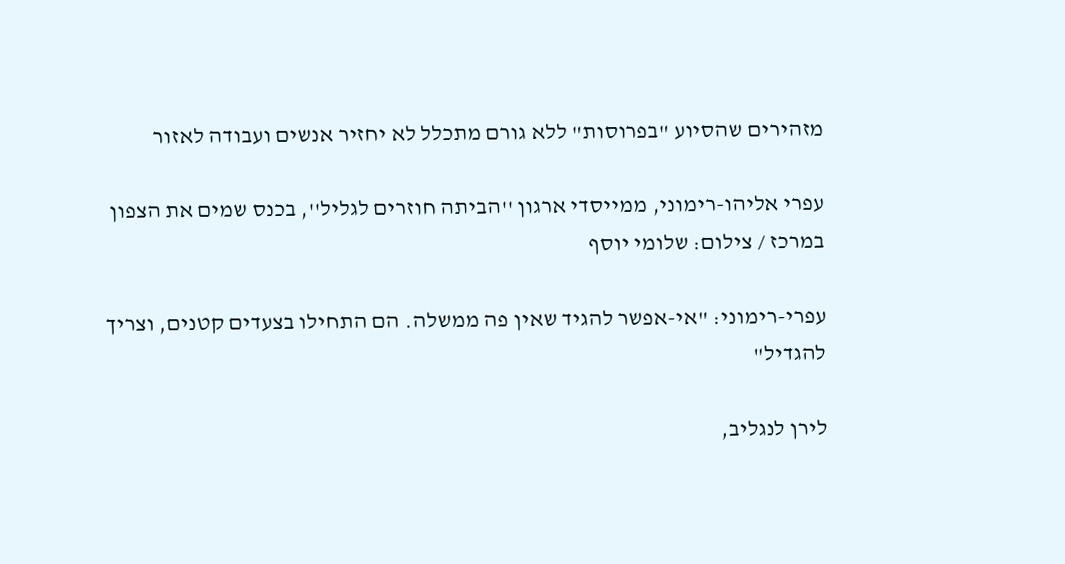מזהירים שהסיוע "בפרוסות" ללא גורם מתכלל לא יחזיר אנשים ועבודה לאזור

עפרי אליהו-רימוני, ממייסדי ארגון ''הביתה חוזרים לגליל'', בכנס שמים את הצפון במרכז / צילום: שלומי יוסף

עפרי-רימוני: "אי-אפשר להגיד שאין פה ממשלה. הם התחילו בצעדים קטנים, וצריך להגדיל"

לירן לנגליב,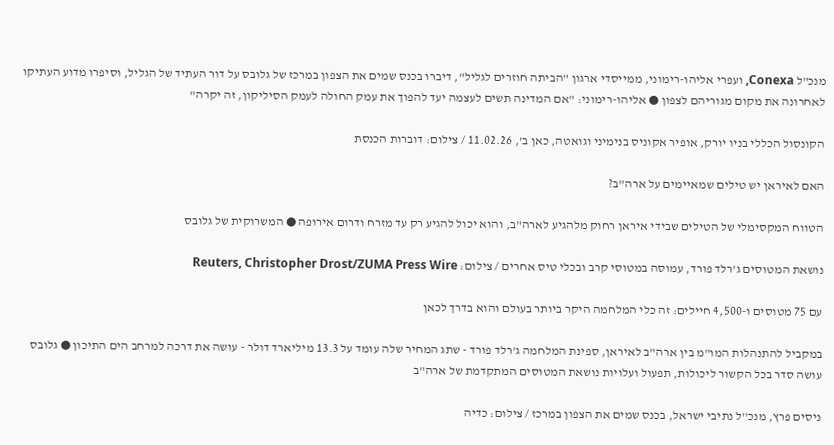מנכ"ל Conexa, ועפרי אליהו-רימוני, ממייסדי ארגון "הביתה חוזרים לגליל", דיברו בכנס שמים את הצפון במרכז של גלובס על דור העתיד של הגליל, וסיפרו מדוע העתיקו לאחרונה את מקום מגוריהם לצפון ● אליהו-רימוני: "אם המדינה תשים לעצמה יעד להפוך את עמק החולה לעמק הסיליקון, זה יקרה"

הקונסול הכללי בניו יורק, אופיר אקוניס בנימיני וגואטה, כאן ב', 11.02.26 / צילום: דוברות הכנסת

האם לאיראן יש טילים שמאיימים על ארה"ב?

הטווח המקסימלי של הטילים שבידי איראן רחוק מלהגיע לארה"ב, והוא יכול להגיע רק עד מזרח ודרום אירופה ● המשרוקית של גלובס

נושאת המטוסים ג'רלד פורד, עמוסה במטוסי קרב ובכלי טיס אחרים / צילום: Reuters, Christopher Drost/ZUMA Press Wire

עם 75 מטוסים ו-4,500 חיילים: זה כלי המלחמה היקר ביותר בעולם והוא בדרך לכאן

במקביל להתנהלות המו"מ בין ארה"ב לאיראן, ספינת המלחמה ג'רלד פורד - שתג המחיר שלה עומד על 13.3 מיליארד דולר - עושה את דרכה למרחב הים התיכון ● גלובס עושה סדר בכל הקשור ליכולות, תפעול ועלויות נושאת המטוסים המתקדמת של ארה"ב

ניסים פרץ, מנכ''ל נתיבי ישראל, בכנס שמים את הצפון במרכז / צילום: כדיה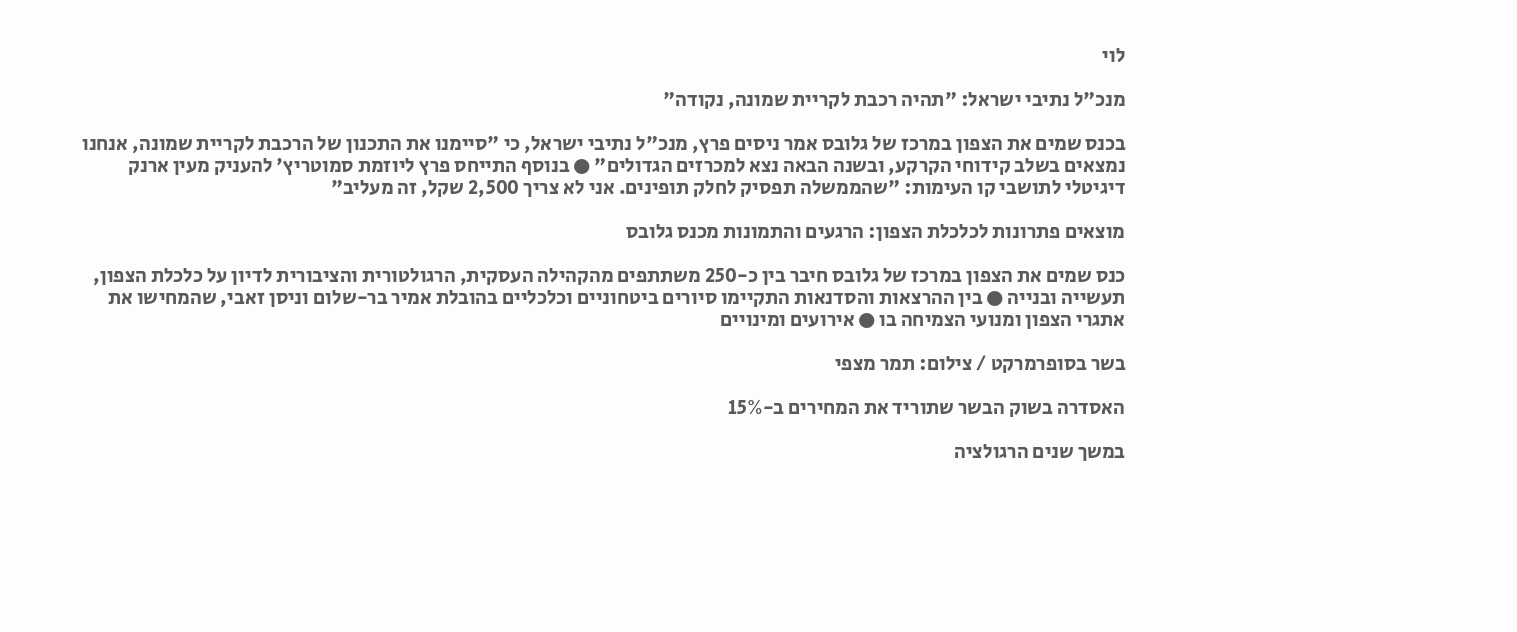לוי

מנכ"ל נתיבי ישראל: "תהיה רכבת לקריית שמונה, נקודה"

בכנס שמים את הצפון במרכז של גלובס אמר ניסים פרץ, מנכ"ל נתיבי ישראל, כי "סיימנו את התכנון של הרכבת לקריית שמונה, אנחנו נמצאים בשלב קידוחי הקרקע, ובשנה הבאה נצא למכרזים הגדולים" ● בנוסף התייחס פרץ ליוזמת סמוטריץ' להעניק מעין ארנק דיגיטלי לתושבי קו העימות: "שהממשלה תפסיק לחלק תופינים. אני לא צריך 2,500 שקל, זה מעליב"

מוצאים פתרונות לכלכלת הצפון: הרגעים והתמונות מכנס גלובס

כנס שמים את הצפון במרכז של גלובס חיבר בין כ-250 משתתפים מהקהילה העסקית, הרגולטורית והציבורית לדיון על כלכלת הצפון, תעשייה ובנייה ● בין ההרצאות והסדנאות התקיימו סיורים ביטחוניים וכלכליים בהובלת אמיר בר-שלום וניסן זאבי, שהמחישו את אתגרי הצפון ומנועי הצמיחה בו ● אירועים ומינויים

בשר בסופרמרקט / צילום: תמר מצפי

האסדרה בשוק הבשר שתוריד את המחירים ב-15%

במשך שנים הרגולציה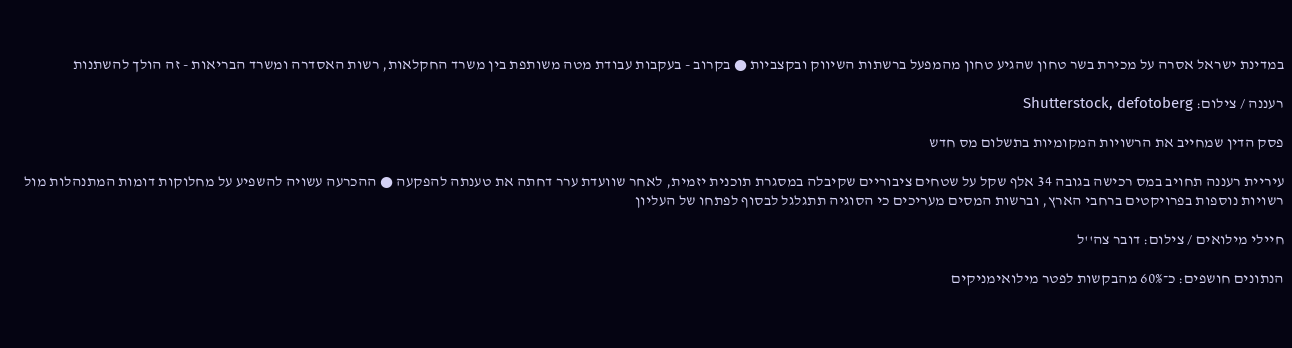במדינת ישראל אסרה על מכירת בשר טחון שהגיע טחון מהמפעל ברשתות השיווק ובקצביות ● בקרוב - בעקבות עבודת מטה משותפת בין משרד החקלאות, רשות האסדרה ומשרד הבריאות - זה הולך להשתנות

רעננה / צילום: Shutterstock, defotoberg

פסק הדין שמחייב את הרשויות המקומיות בתשלום מס חדש

עיריית רעננה תחויב במס רכישה בגובה 34 אלף שקל על שטחים ציבוריים שקיבלה במסגרת תוכנית יזמית, לאחר שוועדת ערר דחתה את טענתה להפקעה ● ההכרעה עשויה להשפיע על מחלוקות דומות המתנהלות מול רשויות נוספות בפרויקטים ברחבי הארץ, וברשות המסים מעריכים כי הסוגיה תתגלגל לבסוף לפתחו של העליון

חיילי מילואים / צילום: דובר צה''ל

הנתונים חושפים: כ־60% מהבקשות לפטר מילואימניקים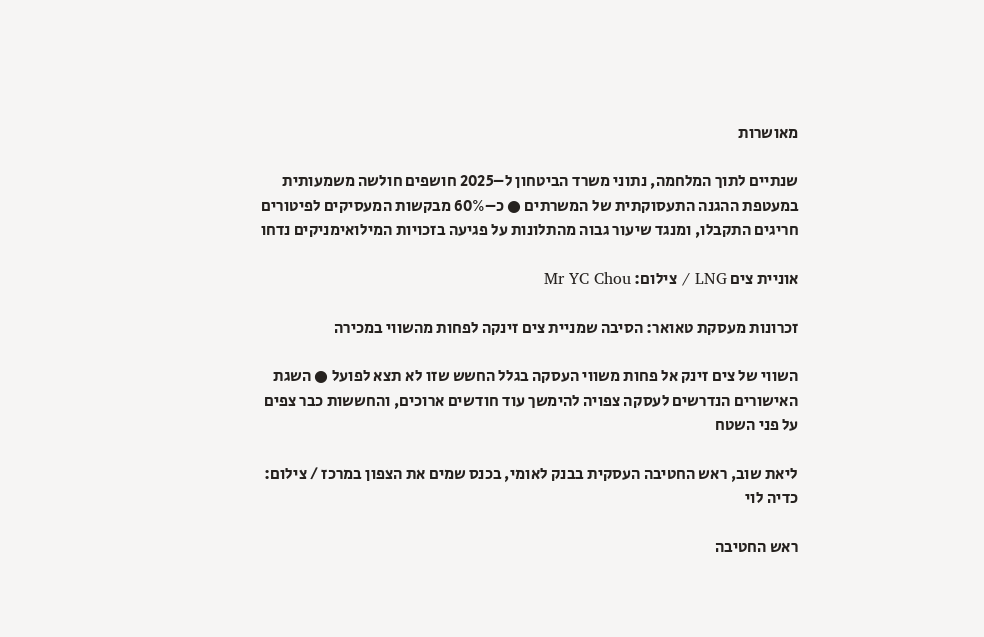מאושרות

שנתיים לתוך המלחמה, נתוני משרד הביטחון ל–2025 חושפים חולשה משמעותית במעטפת ההגנה התעסוקתית של המשרתים ● כ–60% מבקשות המעסיקים לפיטורים חריגים התקבלו, ומנגד שיעור גבוה מהתלונות על פגיעה בזכויות המילואימניקים נדחו

אוניית צים LNG / צילום: Mr YC Chou

זכרונות מעסקת טאואר: הסיבה שמניית צים זינקה לפחות מהשווי במכירה

השווי של צים זינק אל פחות משווי העסקה בגלל החשש שזו לא תצא לפועל ● השגת האישורים הנדרשים לעסקה צפויה להימשך עוד חודשים ארוכים, והחששות כבר צפים על פני השטח

ליאת שוב, ראש החטיבה העסקית בבנק לאומי, בכנס שמים את הצפון במרכז / צילום: כדיה לוי

ראש החטיבה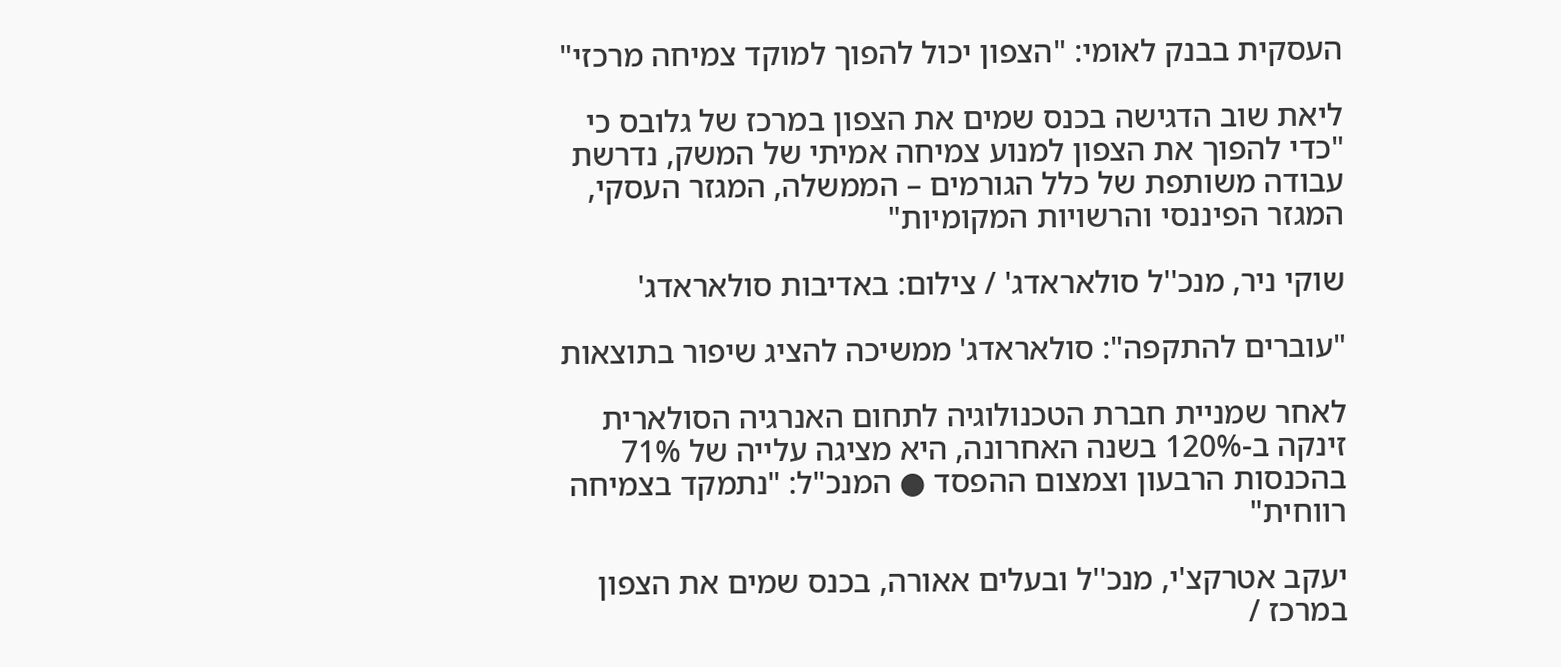העסקית בבנק לאומי: "הצפון יכול להפוך למוקד צמיחה מרכזי"

ליאת שוב הדגישה בכנס שמים את הצפון במרכז של גלובס כי "כדי להפוך את הצפון למנוע צמיחה אמיתי של המשק, נדרשת עבודה משותפת של כלל הגורמים – הממשלה, המגזר העסקי, המגזר הפיננסי והרשויות המקומיות"

שוקי ניר, מנכ''ל סולאראדג' / צילום: באדיבות סולאראדג'

"עוברים להתקפה": סולאראדג' ממשיכה להציג שיפור בתוצאות

לאחר שמניית חברת הטכנולוגיה לתחום האנרגיה הסולארית זינקה ב-120% בשנה האחרונה, היא מציגה עלייה של 71% בהכנסות הרבעון וצמצום ההפסד ● המנכ"ל: "נתמקד בצמיחה רווחית"

יעקב אטרקצ'י, מנכ''ל ובעלים אאורה, בכנס שמים את הצפון במרכז /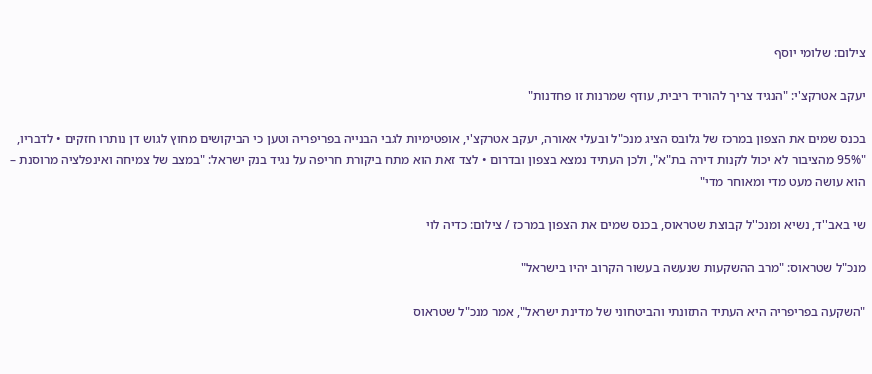צילום: שלומי יוסף

יעקב אטרקצ'י: "הנגיד צריך להוריד ריבית, עודף שמרנות זו פחדנות"

בכנס שמים את הצפון במרכז של גלובס הציג מנכ"ל ובעלי אאורה, יעקב אטרקצ'י, אופטימיות לגבי הבנייה בפריפריה וטען כי הביקושים מחוץ לגוש דן נותרו חזקים • לדבריו, "95% מהציבור לא יכול לקנות דירה בת"א", ולכן העתיד נמצא בצפון ובדרום • לצד זאת הוא מתח ביקורת חריפה על נגיד בנק ישראל: "במצב של צמיחה ואינפלציה מרוסנת – הוא עושה מעט מדי ומאוחר מדי"

שי באב''ד, נשיא ומנכ''ל קבוצת שטראוס, בכנס שמים את הצפון במרכז / צילום: כדיה לוי

מנכ"ל שטראוס: "מרב ההשקעות שנעשה בעשור הקרוב יהיו בישראל"

"השקעה בפריפריה היא העתיד התזונתי והביטחוני של מדינת ישראל", אמר מנכ"ל שטראוס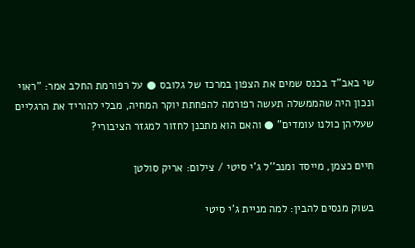שי באב"ד בכנס שמים את הצפון במרכז של גלובס ● על רפורמת החלב אמר: "ראוי ונכון היה שהממשלה תעשה רפורמה להפחתת יוקר המחיה, מבלי להוריד את הרגליים שעליהן כולנו עומדים" ● והאם הוא מתכנן לחזור למגזר הציבורי?

חיים כצמן, מייסד ומנכ''ל ג'י סיטי / צילום: אריק סולטן

בשוק מנסים להבין: למה מניית ג'י סיטי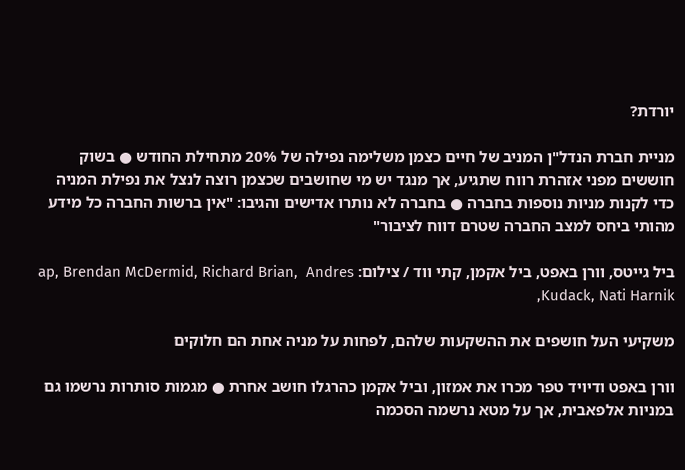יורדת?

מניית חברת הנדל"ן המניב של חיים כצמן משלימה נפילה של 20% מתחילת החודש ● בשוק חוששים מפני אזהרת רווח שתגיע, אך מנגד יש מי שחושבים שכצמן רוצה לנצל את נפילת המניה כדי לקנות מניות נוספות בחברה ● בחברה לא נותרו אדישים והגיבו: "אין ברשות החברה כל מידע מהותי ביחס למצב החברה שטרם דווח לציבור"

ביל גייטס, וורן באפט, ביל אקמן, קתי ווד / צילום: ap, Brendan McDermid, Richard Brian,  Andres Kudack, Nati Harnik,

משקיעי העל חושפים את ההשקעות שלהם, לפחות על מניה אחת הם חלוקים

וורן באפט ודיויד טפר מכרו את אמזון, וביל אקמן כהרגלו חושב אחרת ● מגמות סותרות נרשמו גם במניות אלפאבית, אך על מטא נרשמה הסכמה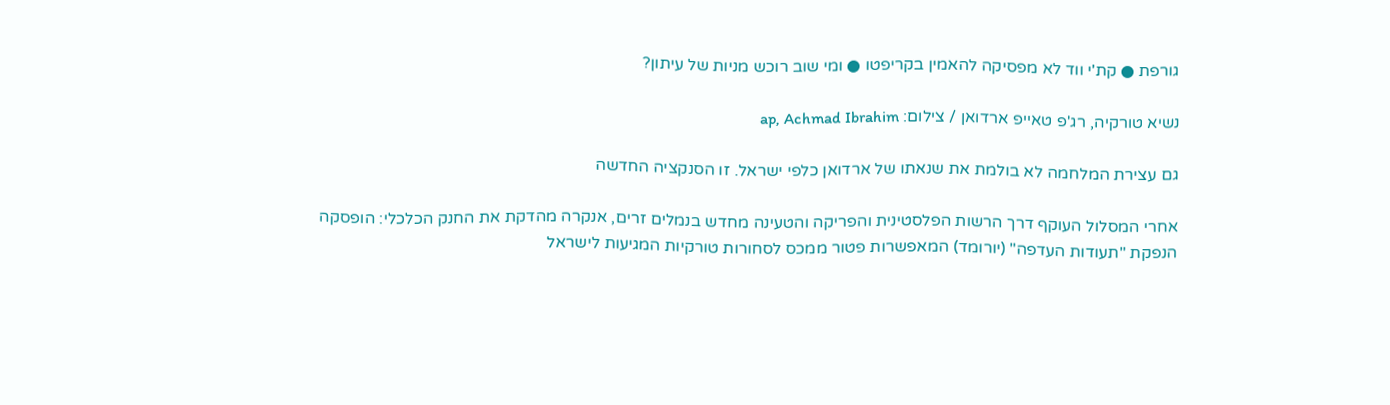גורפת ● קת'י ווד לא מפסיקה להאמין בקריפטו ● ומי שוב רוכש מניות של עיתון?

נשיא טורקיה, רג'פ טאייפ ארדואן / צילום: ap, Achmad Ibrahim

גם עצירת המלחמה לא בולמת את שנאתו של ארדואן כלפי ישראל. זו הסנקציה החדשה

אחרי המסלול העוקף דרך הרשות הפלסטינית והפריקה והטעינה מחדש בנמלים זרים, אנקרה מהדקת את החנק הכלכלי: הופסקה הנפקת "תעודות העדפה" (יורומד) המאפשרות פטור ממכס לסחורות טורקיות המגיעות לישראל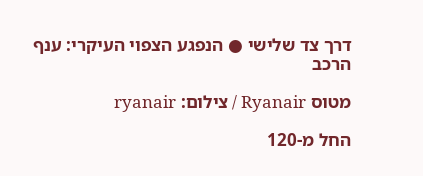דרך צד שלישי ● הנפגע הצפוי העיקרי: ענף הרכב

מטוס Ryanair / צילום: ryanair

החל מ-120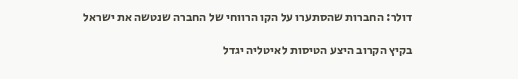דולר: החברות שהסתערו על הקו הרווחי של החברה שנטשה את ישראל

בקיץ הקרוב היצע הטיסות לאיטליה יגדל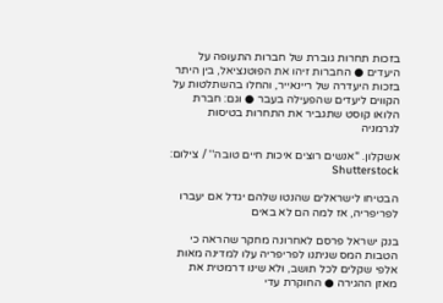בזכות תחרות גוברת של חברות התעופה על היעדים ● החברות זיהו את הפוטנציאל, בין היתר בזכות היעדרה של ריינאייר, והחלו בהשתלטות על הקווים ליעדים שהפעילה בעבר ● וגם: חברת הלואו קוסט שתגביר את התחרות בטיסות לגרמניה

אשקלון. ''אנשים רוצים איכות חיים טובה'' / צילום: Shutterstock

הבטיחו לישראלים שהנטו שלהם יגדל אם יעברו לפריפריה, אז למה הם לא באים

בנק ישראל פרסם לאחרונה מחקר שהראה כי הטבות המס שניתנו לפריפריה עלו למדינה מאות אלפי שקלים לכל תושב, ולא שינו דרמטית את מאזן ההגירה ● החוקרת עדי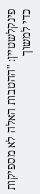פינקלשטיין: "ההטבות האלה לא מספיקות כדי למשוך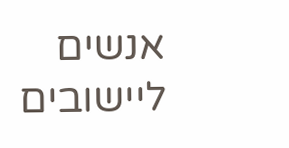אנשים ליישובים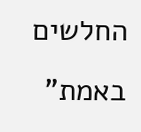החלשים באמת"